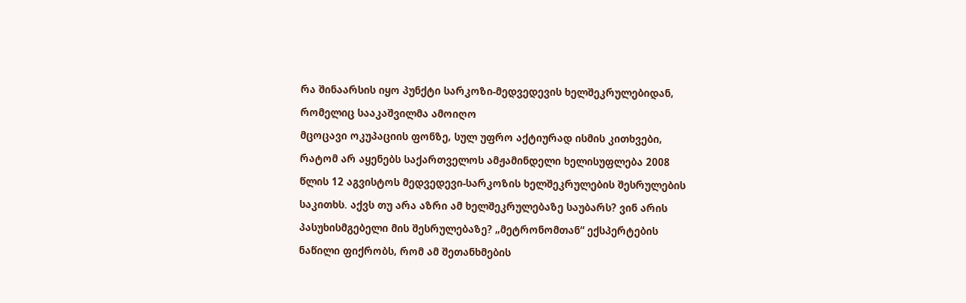რა შინაარსის იყო პუნქტი სარკოზი-მედვედევის ხელშეკრულებიდან, რომელიც სააკაშვილმა ამოიღო
მცოცავი ოკუპაციის ფონზე, სულ უფრო აქტიურად ისმის კითხვები, რატომ არ აყენებს საქართველოს ამჟამინდელი ხელისუფლება 2008 წლის 12 აგვისტოს მედვედევი-სარკოზის ხელშეკრულების შესრულების საკითხს. აქვს თუ არა აზრი ამ ხელშეკრულებაზე საუბარს? ვინ არის პასუხისმგებელი მის შესრულებაზე? „მეტრონომთან“ ექსპერტების ნაწილი ფიქრობს, რომ ამ შეთანხმების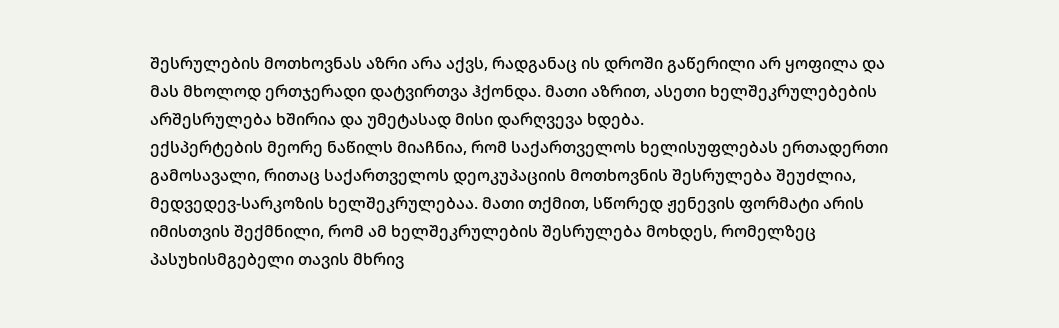შესრულების მოთხოვნას აზრი არა აქვს, რადგანაც ის დროში გაწერილი არ ყოფილა და მას მხოლოდ ერთჯერადი დატვირთვა ჰქონდა. მათი აზრით, ასეთი ხელშეკრულებების არშესრულება ხშირია და უმეტასად მისი დარღვევა ხდება.
ექსპერტების მეორე ნაწილს მიაჩნია, რომ საქართველოს ხელისუფლებას ერთადერთი გამოსავალი, რითაც საქართველოს დეოკუპაციის მოთხოვნის შესრულება შეუძლია, მედვედევ-სარკოზის ხელშეკრულებაა. მათი თქმით, სწორედ ჟენევის ფორმატი არის იმისთვის შექმნილი, რომ ამ ხელშეკრულების შესრულება მოხდეს, რომელზეც პასუხისმგებელი თავის მხრივ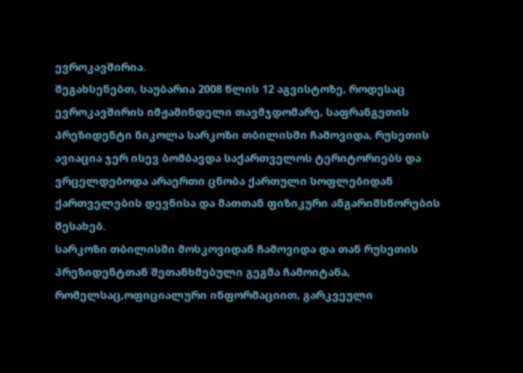ევროკავშირია.
შეგახსენებთ, საუბარია 2008 წლის 12 აგვისტოზე, როდესაც ევროკავშირის იმჟამინდელი თავმჯდომარე, საფრანგეთის პრეზიდენტი ნიკოლა სარკოზი თბილისში ჩამოვიდა, რუსეთის ავიაცია ჯერ ისევ ბომბავდა საქართველოს ტერიტორიებს და ვრცელდებოდა არაერთი ცნობა ქართული სოფლებიდან ქართველების დევნისა და მათთან ფიზიკური ანგარიშსწორების შესახებ.
სარკოზი თბილისში მოსკოვიდან ჩამოვიდა და თან რუსეთის პრეზიდენტთან შეთანხმებული გეგმა ჩამოიტანა, რომელსაც,ოფიციალური ინფორმაციით, გარკვეული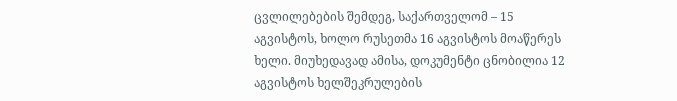ცვლილებების შემდეგ, საქართველომ – 15 აგვისტოს, ხოლო რუსეთმა 16 აგვისტოს მოაწერეს ხელი. მიუხედავად ამისა, დოკუმენტი ცნობილია 12 აგვისტოს ხელშეკრულების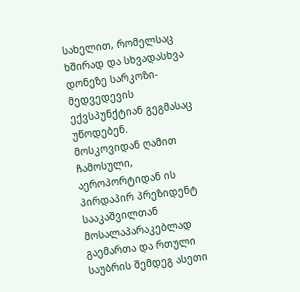სახელით, რომელსაც ხშირად და სხვადასხვა დონეზე სარკოზი-მედვედევის ექვსპუნქტიან გეგმასაც უწოდებენ.
მოსკოვიდან ღამით ჩამოსული, აეროპორტიდან ის პირდაპირ პრეზიდენტ სააკაშვილთან მოსალაპარაკებლად გაემართა და რთული საუბრის შემდეგ ასეთი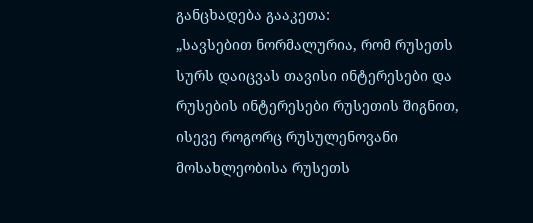განცხადება გააკეთა:
„სავსებით ნორმალურია, რომ რუსეთს სურს დაიცვას თავისი ინტერესები და რუსების ინტერესები რუსეთის შიგნით, ისევე როგორც რუსულენოვანი მოსახლეობისა რუსეთს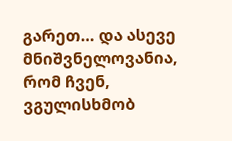გარეთ… და ასევე მნიშვნელოვანია, რომ ჩვენ, ვგულისხმობ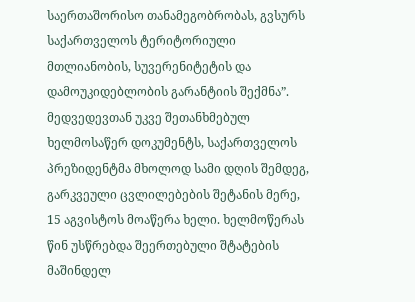საერთაშორისო თანამეგობრობას, გვსურს საქართველოს ტერიტორიული მთლიანობის, სუვერენიტეტის და დამოუკიდებლობის გარანტიის შექმნა”.
მედვედევთან უკვე შეთანხმებულ ხელმოსაწერ დოკუმენტს, საქართველოს პრეზიდენტმა მხოლოდ სამი დღის შემდეგ, გარკვეული ცვლილებების შეტანის მერე, 15 აგვისტოს მოაწერა ხელი. ხელმოწერას წინ უსწრებდა შეერთებული შტატების მაშინდელ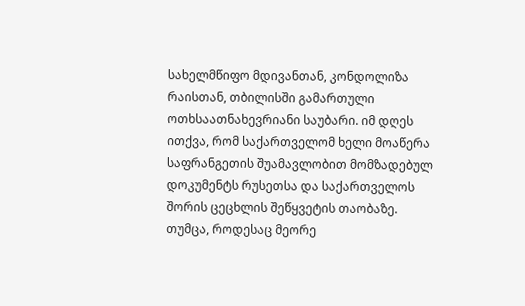სახელმწიფო მდივანთან, კონდოლიზა რაისთან, თბილისში გამართული ოთხსაათნახევრიანი საუბარი. იმ დღეს ითქვა, რომ საქართველომ ხელი მოაწერა საფრანგეთის შუამავლობით მომზადებულ დოკუმენტს რუსეთსა და საქართველოს შორის ცეცხლის შეწყვეტის თაობაზე.
თუმცა, როდესაც მეორე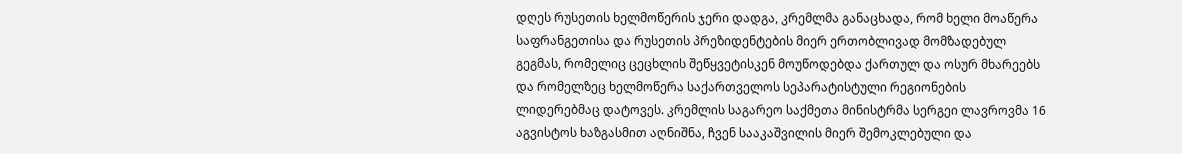დღეს რუსეთის ხელმოწერის ჯერი დადგა, კრემლმა განაცხადა, რომ ხელი მოაწერა საფრანგეთისა და რუსეთის პრეზიდენტების მიერ ერთობლივად მომზადებულ გეგმას, რომელიც ცეცხლის შეწყვეტისკენ მოუწოდებდა ქართულ და ოსურ მხარეებს და რომელზეც ხელმოწერა საქართველოს სეპარატისტული რეგიონების ლიდერებმაც დატოვეს. კრემლის საგარეო საქმეთა მინისტრმა სერგეი ლავროვმა 16 აგვისტოს ხაზგასმით აღნიშნა, ჩვენ სააკაშვილის მიერ შემოკლებული და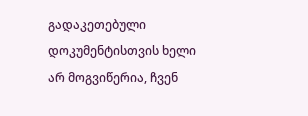გადაკეთებული დოკუმენტისთვის ხელი არ მოგვიწერია, ჩვენ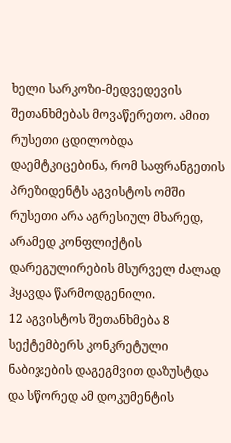ხელი სარკოზი-მედვედევის შეთანხმებას მოვაწერეთო. ამით რუსეთი ცდილობდა დაემტკიცებინა, რომ საფრანგეთის პრეზიდენტს აგვისტოს ომში რუსეთი არა აგრესიულ მხარედ, არამედ კონფლიქტის დარეგულირების მსურველ ძალად ჰყავდა წარმოდგენილი.
12 აგვისტოს შეთანხმება 8 სექტემბერს კონკრეტული ნაბიჯების დაგეგმვით დაზუსტდა და სწორედ ამ დოკუმენტის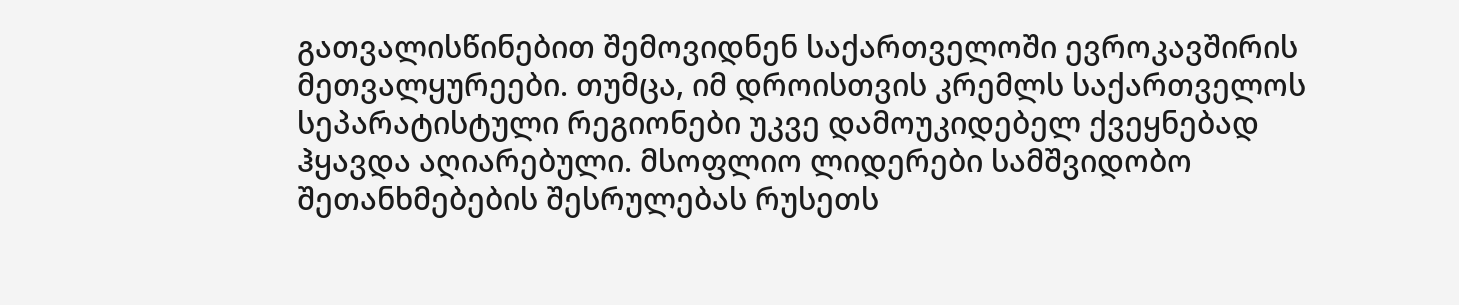გათვალისწინებით შემოვიდნენ საქართველოში ევროკავშირის მეთვალყურეები. თუმცა, იმ დროისთვის კრემლს საქართველოს სეპარატისტული რეგიონები უკვე დამოუკიდებელ ქვეყნებად ჰყავდა აღიარებული. მსოფლიო ლიდერები სამშვიდობო შეთანხმებების შესრულებას რუსეთს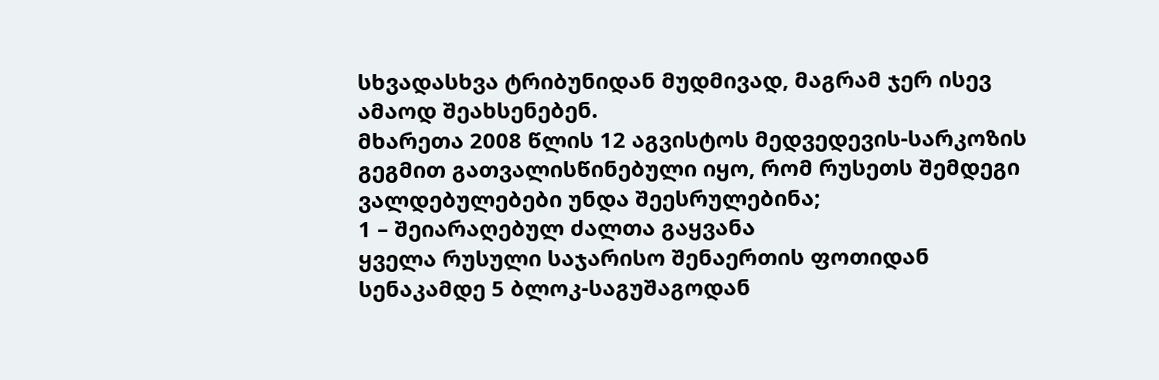სხვადასხვა ტრიბუნიდან მუდმივად, მაგრამ ჯერ ისევ ამაოდ შეახსენებენ.
მხარეთა 2008 წლის 12 აგვისტოს მედვედევის-სარკოზის გეგმით გათვალისწინებული იყო, რომ რუსეთს შემდეგი ვალდებულებები უნდა შეესრულებინა;
1 – შეიარაღებულ ძალთა გაყვანა
ყველა რუსული საჯარისო შენაერთის ფოთიდან სენაკამდე 5 ბლოკ-საგუშაგოდან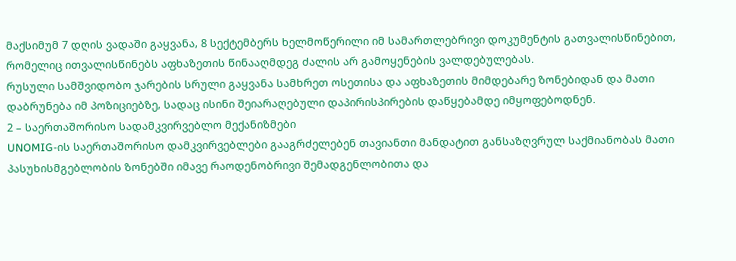მაქსიმუმ 7 დღის ვადაში გაყვანა, 8 სექტემბერს ხელმოწერილი იმ სამართლებრივი დოკუმენტის გათვალისწინებით, რომელიც ითვალისწინებს აფხაზეთის წინააღმდეგ ძალის არ გამოყენების ვალდებულებას.
რუსული სამშვიდობო ჯარების სრული გაყვანა სამხრეთ ოსეთისა და აფხაზეთის მიმდებარე ზონებიდან და მათი დაბრუნება იმ პოზიციებზე, სადაც ისინი შეიარაღებული დაპირისპირების დაწყებამდე იმყოფებოდნენ.
2 – საერთაშორისო სადამკვირვებლო მექანიზმები
UNOMIG-ის საერთაშორისო დამკვირვებლები გააგრძელებენ თავიანთი მანდატით განსაზღვრულ საქმიანობას მათი პასუხისმგებლობის ზონებში იმავე რაოდენობრივი შემადგენლობითა და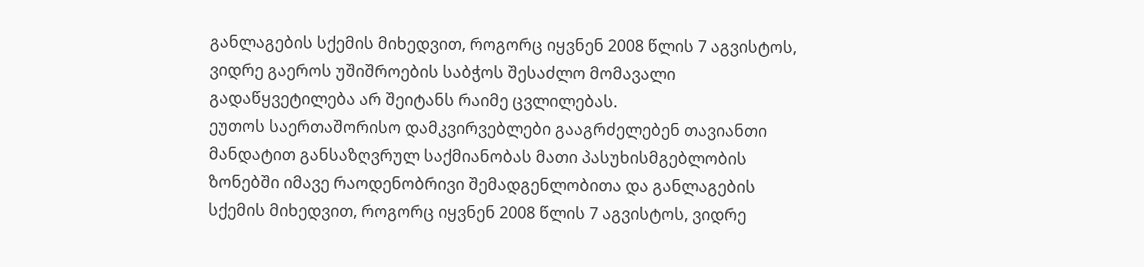განლაგების სქემის მიხედვით, როგორც იყვნენ 2008 წლის 7 აგვისტოს, ვიდრე გაეროს უშიშროების საბჭოს შესაძლო მომავალი გადაწყვეტილება არ შეიტანს რაიმე ცვლილებას.
ეუთოს საერთაშორისო დამკვირვებლები გააგრძელებენ თავიანთი მანდატით განსაზღვრულ საქმიანობას მათი პასუხისმგებლობის ზონებში იმავე რაოდენობრივი შემადგენლობითა და განლაგების სქემის მიხედვით, როგორც იყვნენ 2008 წლის 7 აგვისტოს, ვიდრე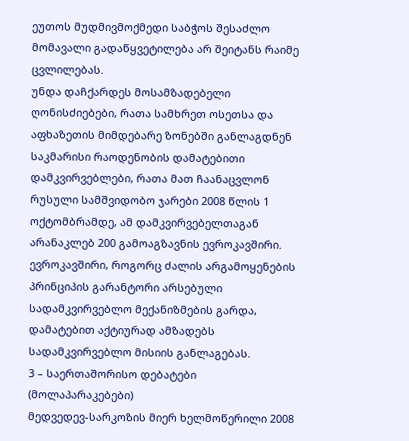ეუთოს მუდმივმოქმედი საბჭოს შესაძლო მომავალი გადაწყვეტილება არ შეიტანს რაიმე ცვლილებას.
უნდა დაჩქარდეს მოსამზადებელი ღონისძიებები, რათა სამხრეთ ოსეთსა და აფხაზეთის მიმდებარე ზონებში განლაგდნენ საკმარისი რაოდენობის დამატებითი დამკვირვებლები, რათა მათ ჩაანაცვლონ რუსული სამშვიდობო ჯარები 2008 წლის 1 ოქტომბრამდე, ამ დამკვირვებელთაგან არანაკლებ 200 გამოაგზავნის ევროკავშირი.
ევროკავშირი, როგორც ძალის არგამოყენების პრინციპის გარანტორი არსებული სადამკვირვებლო მექანიზმების გარდა, დამატებით აქტიურად ამზადებს სადამკვირვებლო მისიის განლაგებას.
3 – საერთაშორისო დებატები (მოლაპარაკებები)
მედვედევ-სარკოზის მიერ ხელმოწერილი 2008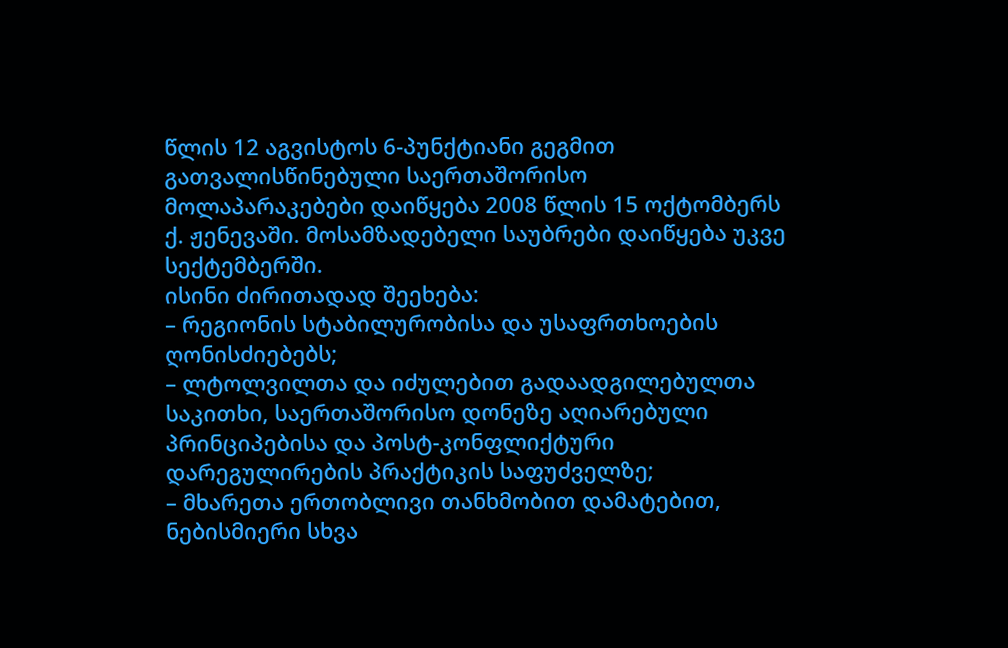წლის 12 აგვისტოს 6-პუნქტიანი გეგმით გათვალისწინებული საერთაშორისო მოლაპარაკებები დაიწყება 2008 წლის 15 ოქტომბერს ქ. ჟენევაში. მოსამზადებელი საუბრები დაიწყება უკვე სექტემბერში.
ისინი ძირითადად შეეხება:
– რეგიონის სტაბილურობისა და უსაფრთხოების ღონისძიებებს;
– ლტოლვილთა და იძულებით გადაადგილებულთა საკითხი, საერთაშორისო დონეზე აღიარებული პრინციპებისა და პოსტ-კონფლიქტური დარეგულირების პრაქტიკის საფუძველზე;
– მხარეთა ერთობლივი თანხმობით დამატებით, ნებისმიერი სხვა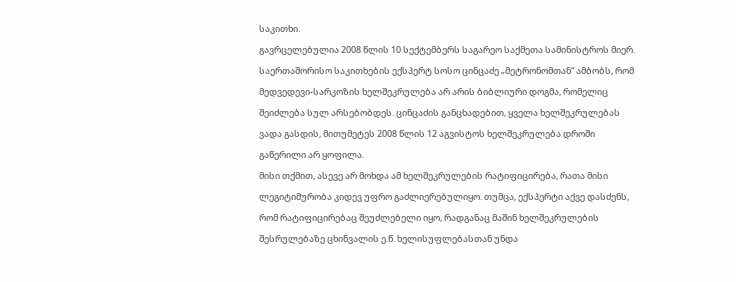საკითხი.
გავრცელებულია 2008 წლის 10 სექტემბერს საგარეო საქმეთა სამინისტროს მიერ.
საერთაშორისო საკითხების ექსპერტ სოსო ცინცაძე „მეტრონომთან“ ამბობს, რომ მედვედევი-სარკოზის ხელშეკრულება არ არის ბიბლიური დოგმა, რომელიც შეიძლება სულ არსებობდეს. ცინცაძის განცხადებით, ყველა ხელშეკრულებას ვადა გასდის, მითუმეტეს 2008 წლის 12 აგვისტოს ხელშეკრულება დროში გაწერილი არ ყოფილა.
მისი თქმით, ასევე არ მოხდა ამ ხელშეკრულების რატიფიცირება, რათა მისი ლეგიტიმურობა კიდევ უფრო გაძლიერებულიყო. თუმცა, ექსპერტი აქვე დასძენს, რომ რატიფიცირებაც შეუძლებელი იყო, რადგანაც მაშინ ხელშეკრულების შესრულებაზე ცხინვალის ე.წ. ხელისუფლებასთან უნდა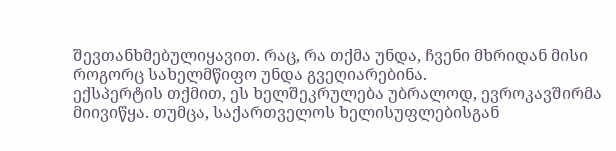შევთანხმებულიყავით. რაც, რა თქმა უნდა, ჩვენი მხრიდან მისი როგორც სახელმწიფო უნდა გვეღიარებინა.
ექსპერტის თქმით, ეს ხელშეკრულება უბრალოდ, ევროკავშირმა მიივიწყა. თუმცა, საქართველოს ხელისუფლებისგან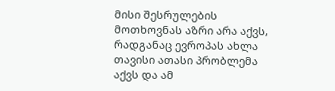მისი შესრულების მოთხოვნას აზრი არა აქვს, რადგანაც ევროპას ახლა თავისი ათასი პრობლემა აქვს და ამ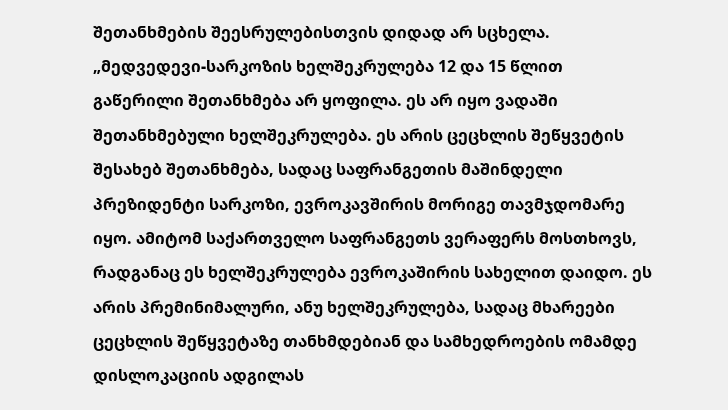შეთანხმების შეესრულებისთვის დიდად არ სცხელა.
„მედვედევი-სარკოზის ხელშეკრულება 12 და 15 წლით გაწერილი შეთანხმება არ ყოფილა. ეს არ იყო ვადაში შეთანხმებული ხელშეკრულება. ეს არის ცეცხლის შეწყვეტის შესახებ შეთანხმება, სადაც საფრანგეთის მაშინდელი პრეზიდენტი სარკოზი, ევროკავშირის მორიგე თავმჯდომარე იყო. ამიტომ საქართველო საფრანგეთს ვერაფერს მოსთხოვს, რადგანაც ეს ხელშეკრულება ევროკაშირის სახელით დაიდო. ეს არის პრემინიმალური, ანუ ხელშეკრულება, სადაც მხარეები ცეცხლის შეწყვეტაზე თანხმდებიან და სამხედროების ომამდე დისლოკაციის ადგილას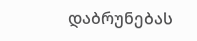დაბრუნებას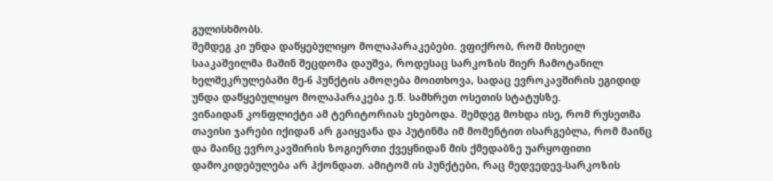გულისხმობს.
შემდეგ კი უნდა დაწყებულიყო მოლაპარაკებები. ვფიქრობ, რომ მიხეილ სააკაშვილმა მაშინ შეცდომა დაუშვა, როდესაც სარკოზის მიერ ჩამოტანილ ხელშეკრულებაში მე-6 პუნქტის ამოღება მოითხოვა, სადაც ევროკავშირის ეგიდიდ უნდა დაწყებულიყო მოლაპარაკება ე.წ. სამხრეთ ოსეთის სტატუსზე.
ვინაიდან კონფლიქტი ამ ტერიტორიას ეხებოდა. შემდეგ მოხდა ისე, რომ რუსეთმა თავისი ჯარები იქიდან არ გაიყვანა და პუტინმა იმ მომენტით ისარგებლა, რომ მაინც და მაინც ევროკავშირის ზოგიერთი ქვეყნიდან მის ქმედაბზე უარყოფითი დამოკიდებულება არ ჰქონდათ. ამიტომ ის პუნქტები, რაც მედვედევ-სარკოზის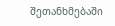შეთანხმებაში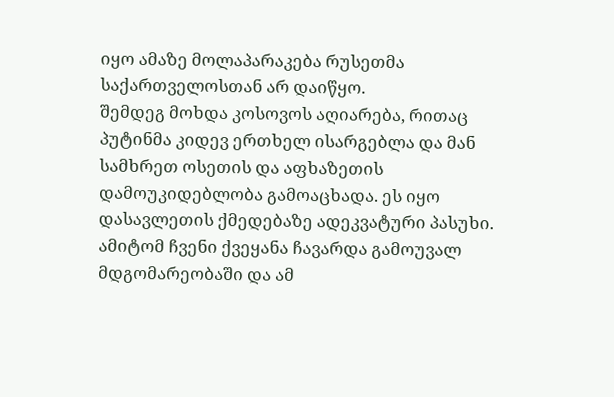იყო ამაზე მოლაპარაკება რუსეთმა საქართველოსთან არ დაიწყო.
შემდეგ მოხდა კოსოვოს აღიარება, რითაც პუტინმა კიდევ ერთხელ ისარგებლა და მან სამხრეთ ოსეთის და აფხაზეთის დამოუკიდებლობა გამოაცხადა. ეს იყო დასავლეთის ქმედებაზე ადეკვატური პასუხი. ამიტომ ჩვენი ქვეყანა ჩავარდა გამოუვალ მდგომარეობაში და ამ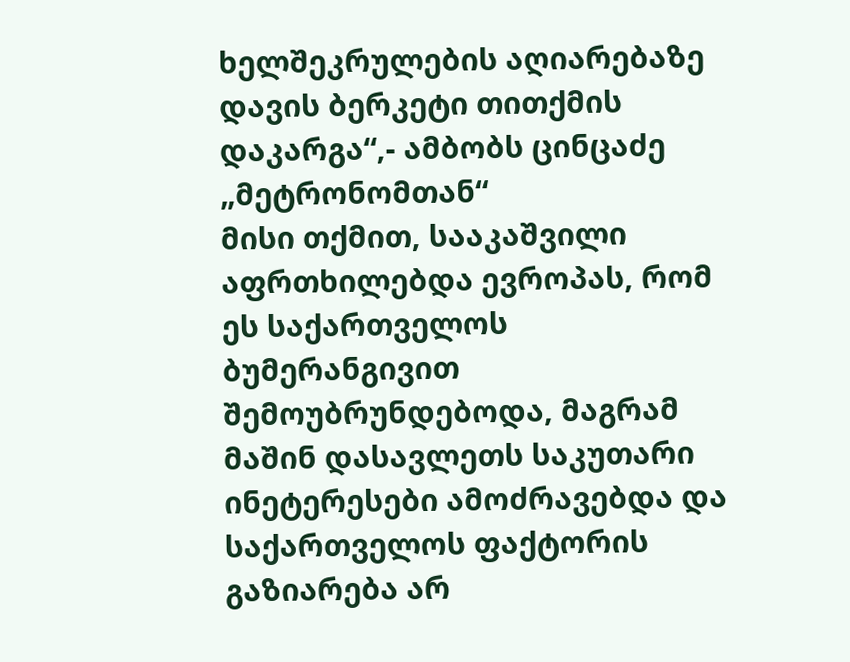ხელშეკრულების აღიარებაზე დავის ბერკეტი თითქმის დაკარგა“,- ამბობს ცინცაძე „მეტრონომთან“
მისი თქმით, სააკაშვილი აფრთხილებდა ევროპას, რომ ეს საქართველოს ბუმერანგივით შემოუბრუნდებოდა, მაგრამ მაშინ დასავლეთს საკუთარი ინეტერესები ამოძრავებდა და საქართველოს ფაქტორის გაზიარება არ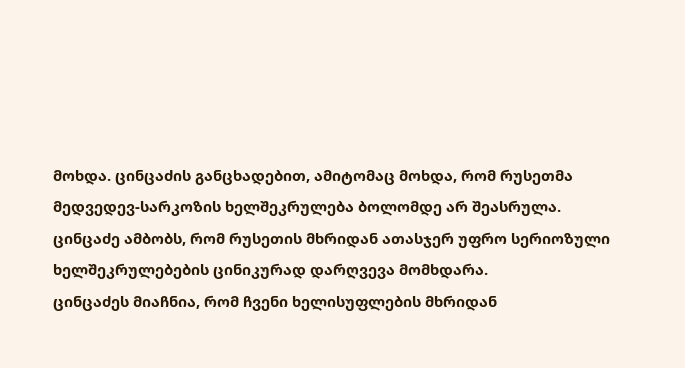მოხდა. ცინცაძის განცხადებით, ამიტომაც მოხდა, რომ რუსეთმა მედვედევ-სარკოზის ხელშეკრულება ბოლომდე არ შეასრულა. ცინცაძე ამბობს, რომ რუსეთის მხრიდან ათასჯერ უფრო სერიოზული ხელშეკრულებების ცინიკურად დარღვევა მომხდარა.
ცინცაძეს მიაჩნია, რომ ჩვენი ხელისუფლების მხრიდან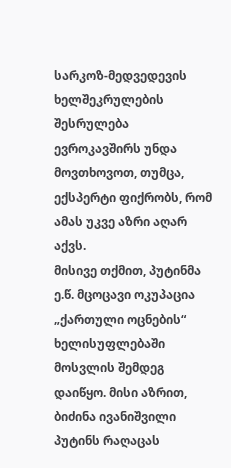სარკოზ-მედვედევის ხელშეკრულების შესრულება ევროკავშირს უნდა მოვთხოვოთ, თუმცა, ექსპერტი ფიქრობს, რომ ამას უკვე აზრი აღარ აქვს.
მისივე თქმით, პუტინმა ე.წ. მცოცავი ოკუპაცია „ქართული ოცნების“ ხელისუფლებაში მოსვლის შემდეგ დაიწყო. მისი აზრით, ბიძინა ივანიშვილი პუტინს რაღაცას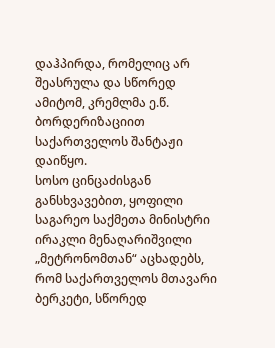დაჰპირდა, რომელიც არ შეასრულა და სწორედ ამიტომ, კრემლმა ე.წ. ბორდერიზაციით საქართველოს შანტაჟი დაიწყო.
სოსო ცინცაძისგან განსხვავებით, ყოფილი საგარეო საქმეთა მინისტრი ირაკლი მენაღარიშვილი „მეტრონომთან“ აცხადებს, რომ საქართველოს მთავარი ბერკეტი, სწორედ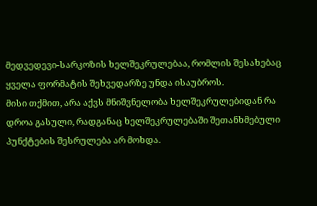მედვედევი-სარკოზის ხელშეკრულებაა, რომლის შესახებაც ყველა ფორმატის შეხვედარზე უნდა ისაუბროს.
მისი თქმით, არა აქვს მნიშვნელობა ხელშეკრულებიდან რა დროა გასული, რადგანაც ხელშეკრულებაში შეთანხმებული პუნქტების შესრულება არ მოხდა.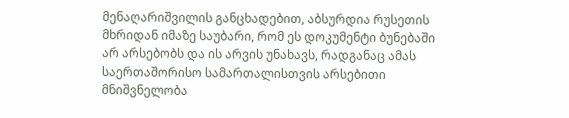მენაღარიშვილის განცხადებით, აბსურდია რუსეთის მხრიდან იმაზე საუბარი, რომ ეს დოკუმენტი ბუნებაში არ არსებობს და ის არვის უნახავს, რადგანაც ამას საერთაშორისო სამართალისთვის არსებითი მნიშვნელობა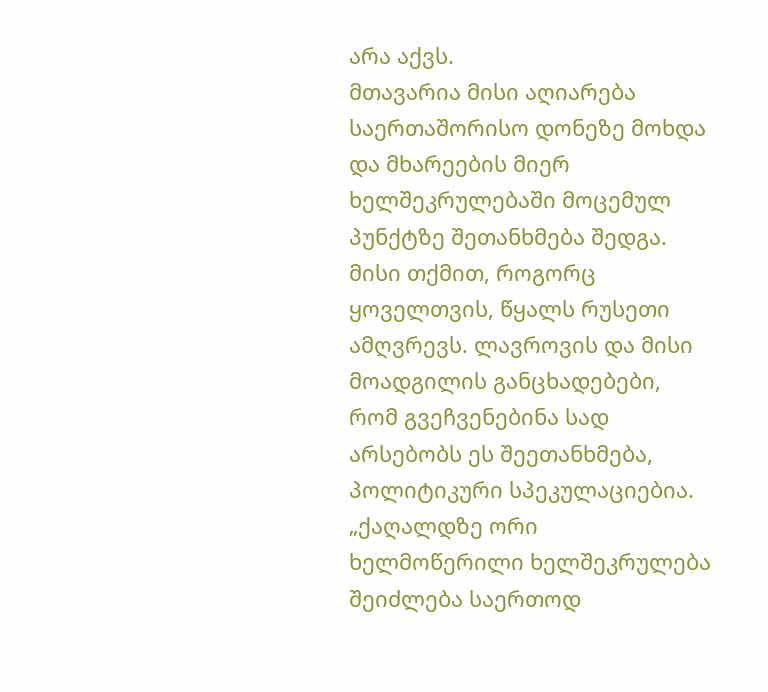არა აქვს.
მთავარია მისი აღიარება საერთაშორისო დონეზე მოხდა და მხარეების მიერ ხელშეკრულებაში მოცემულ პუნქტზე შეთანხმება შედგა. მისი თქმით, როგორც ყოველთვის, წყალს რუსეთი ამღვრევს. ლავროვის და მისი მოადგილის განცხადებები, რომ გვეჩვენებინა სად არსებობს ეს შეეთანხმება, პოლიტიკური სპეკულაციებია.
„ქაღალდზე ორი ხელმოწერილი ხელშეკრულება შეიძლება საერთოდ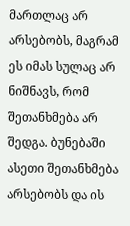მართლაც არ არსებობს, მაგრამ ეს იმას სულაც არ ნიშნავს, რომ შეთანხმება არ შედგა. ბუნებაში ასეთი შეთანხმება არსებობს და ის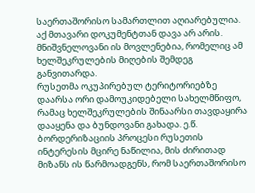საერთაშორისო სამართლით აღიარებულია. აქ მთავარი დოკუმენტთან დავა არ არის. მნიშვნელოვანი ის მოვლენებია, რომელიც ამ ხელშეკრულების მიღების შემდეგ განვითარდა.
რუსეთმა ოკუპირებულ ტერიტორიებზე დაარსა ორი დამოუკიდებელი სახელმწიფო, რამაც ხელშეკრულების შინაარსი თავდაყირა დააყენა და ბუნდოვანი გახადა. ე.წ. ბორდერიზაციის პროცესი რუსეთის ინტერესის მცირე ნაწილია, მის ძირითად მიზანს ის წარმოადგენს, რომ საერთაშორისო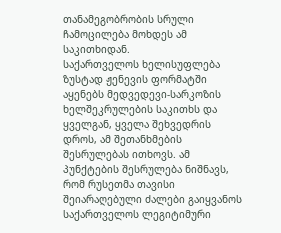თანამეგობრობის სრული ჩამოცილება მოხდეს ამ საკითხიდან.
საქართველოს ხელისუფლება ზუსტად ჟენევის ფორმატში აყენებს მედვედევი-სარკოზის ხელშეკრულების საკითხს და ყველგან, ყველა შეხვედრის დროს, ამ შეთანხმების შესრულებას ითხოვს. ამ პუნქტების შესრულება ნიშნავს, რომ რუსეთმა თავისი შეიარაღებული ძალები გაიყვანოს საქართველოს ლეგიტიმური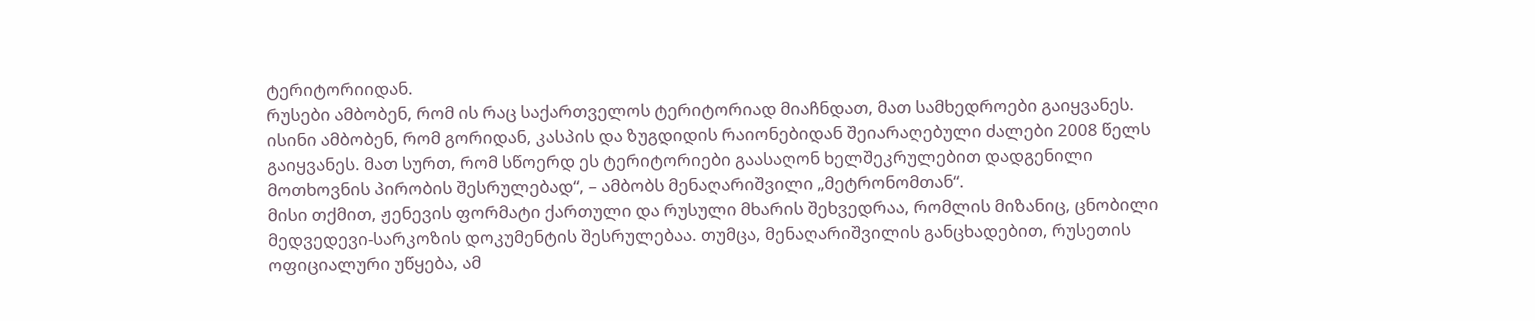ტერიტორიიდან.
რუსები ამბობენ, რომ ის რაც საქართველოს ტერიტორიად მიაჩნდათ, მათ სამხედროები გაიყვანეს. ისინი ამბობენ, რომ გორიდან, კასპის და ზუგდიდის რაიონებიდან შეიარაღებული ძალები 2008 წელს გაიყვანეს. მათ სურთ, რომ სწოერდ ეს ტერიტორიები გაასაღონ ხელშეკრულებით დადგენილი მოთხოვნის პირობის შესრულებად“, – ამბობს მენაღარიშვილი „მეტრონომთან“.
მისი თქმით, ჟენევის ფორმატი ქართული და რუსული მხარის შეხვედრაა, რომლის მიზანიც, ცნობილი მედვედევი-სარკოზის დოკუმენტის შესრულებაა. თუმცა, მენაღარიშვილის განცხადებით, რუსეთის ოფიციალური უწყება, ამ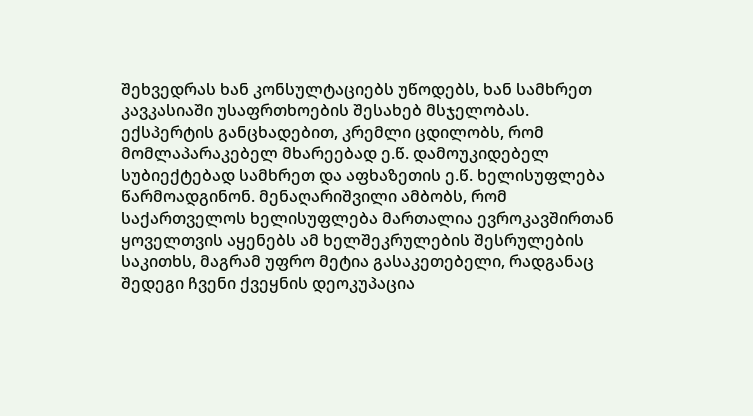შეხვედრას ხან კონსულტაციებს უწოდებს, ხან სამხრეთ კავკასიაში უსაფრთხოების შესახებ მსჯელობას.
ექსპერტის განცხადებით, კრემლი ცდილობს, რომ მომლაპარაკებელ მხარეებად ე.წ. დამოუკიდებელ სუბიექტებად სამხრეთ და აფხაზეთის ე.წ. ხელისუფლება წარმოადგინონ. მენაღარიშვილი ამბობს, რომ საქართველოს ხელისუფლება მართალია ევროკავშირთან ყოველთვის აყენებს ამ ხელშეკრულების შესრულების საკითხს, მაგრამ უფრო მეტია გასაკეთებელი, რადგანაც შედეგი ჩვენი ქვეყნის დეოკუპაცია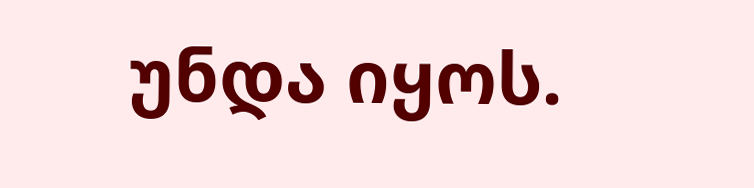უნდა იყოს.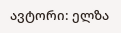ავტორი: ელზა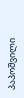პაპოშვილი